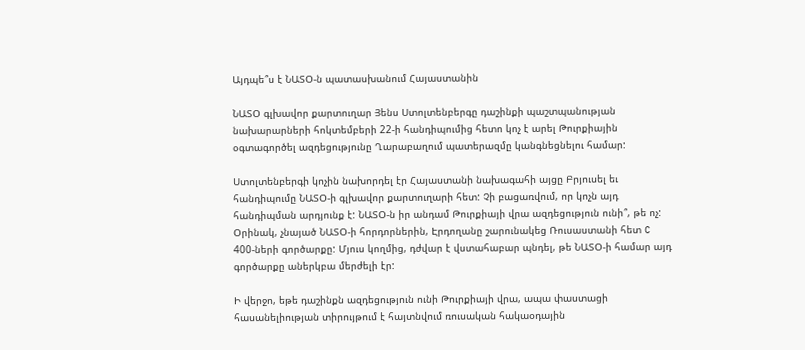Այդպե՞ս է ՆԱՏՕ-ն պատասխանում Հայաստանին

ՆԱՏՕ գլխավոր քարտուղար Յենս Ստոլտենբերգը դաշինքի պաշտպանության նախարարների հոկտեմբերի 22-ի հանդիպումից հետո կոչ է արել Թուրքիային օգտագործել ազդեցությունը Ղարաբաղում պատերազմը կանգնեցնելու համար:

Ստոլտենբերգի կոչին նախորդել էր Հայաստանի նախագահի այցը Բրյուսել եւ հանդիպումը ՆԱՏՕ-ի գլխավոր քարտուղարի հետ: Չի բացառվում, որ կոչն այդ հանդիպման արդյունք է: ՆԱՏՕ-ն իր անդամ Թուրքիայի վրա ազդեցություն ունի՞, թե ոչ: Օրինակ, չնայած ՆԱՏՕ-ի հորդորներին, Էրդողանը շարունակեց Ռուսաստանի հետ C 400-ների գործարքը: Մյուս կողմից, դժվար է վստահաբար պնդել, թե ՆԱՏՕ-ի համար այդ գործարքը աներկբա մերժելի էր:

Ի վերջո, եթե դաշինքն ազդեցություն ունի Թուրքիայի վրա, ապա փաստացի հասանելիության տիրույթում է հայտնվում ռուսական հակաօդային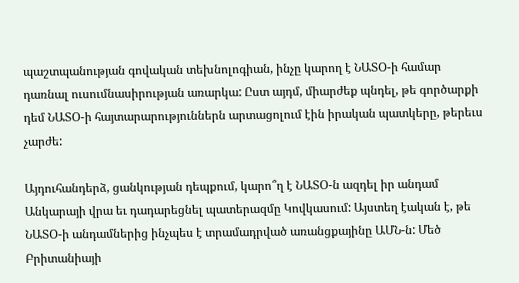պաշտպանության գովական տեխնոլոգիան, ինչը կարող է ՆԱՏՕ-ի համար դառնալ ուսումնասիրության առարկա: Ըստ այդմ, միարժեք պնդել, թե գործարքի դեմ ՆԱՏՕ-ի հայտարարություններն արտացոլում էին իրական պատկերը, թերեւս չարժե:

Այդուհանդերձ, ցանկության դեպքում, կարո՞ղ է ՆԱՏՕ-ն ազդել իր անդամ Անկարայի վրա եւ դադարեցնել պատերազմը Կովկասում: Այստեղ էական է, թե ՆԱՏՕ-ի անդամներից ինչպես է տրամադրված առանցքայինը ԱՄՆ-ն: Մեծ Բրիտանիայի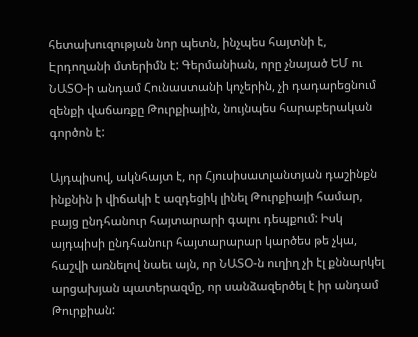հետախուզության նոր պետն, ինչպես հայտնի է, Էրդողանի մտերիմն է: Գերմանիան, որը չնայած ԵՄ ու ՆԱՏՕ-ի անդամ Հունաստանի կոչերին, չի դադարեցնում զենքի վաճառքը Թուրքիային, նույնպես հարաբերական գործոն է:

Այդպիսով, ակնհայտ է, որ Հյուսիսատլանտյան դաշինքն ինքնին ի վիճակի է ազդեցիկ լինել Թուրքիայի համար, բայց ընդհանուր հայտարարի գալու դեպքում: Իսկ այդպիսի ընդհանուր հայտարարար կարծես թե չկա, հաշվի առնելով նաեւ այն, որ ՆԱՏՕ-ն ուղիղ չի էլ քննարկել արցախյան պատերազմը, որ սանձազերծել է իր անդամ Թուրքիան: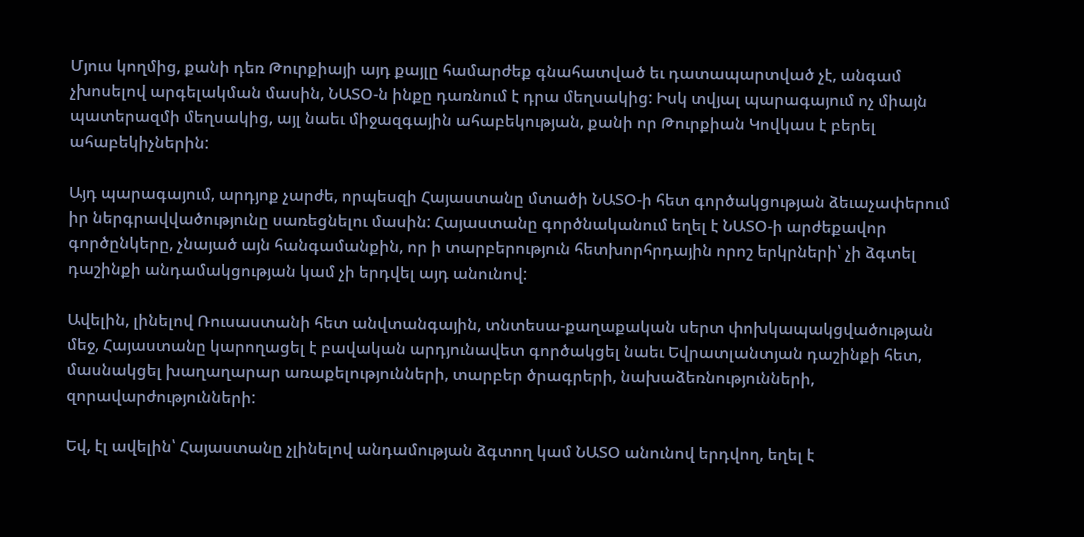Մյուս կողմից, քանի դեռ Թուրքիայի այդ քայլը համարժեք գնահատված եւ դատապարտված չէ, անգամ չխոսելով արգելակման մասին, ՆԱՏՕ-ն ինքը դառնում է դրա մեղսակից: Իսկ տվյալ պարագայում ոչ միայն պատերազմի մեղսակից, այլ նաեւ միջազգային ահաբեկության, քանի որ Թուրքիան Կովկաս է բերել ահաբեկիչներին:

Այդ պարագայում, արդյոք չարժե, որպեսզի Հայաստանը մտածի ՆԱՏՕ-ի հետ գործակցության ձեւաչափերում իր ներգրավվածությունը սառեցնելու մասին: Հայաստանը գործնականում եղել է ՆԱՏՕ-ի արժեքավոր գործընկերը, չնայած այն հանգամանքին, որ ի տարբերություն հետխորհրդային որոշ երկրների՝ չի ձգտել դաշինքի անդամակցության կամ չի երդվել այդ անունով:

Ավելին, լինելով Ռուսաստանի հետ անվտանգային, տնտեսա-քաղաքական սերտ փոխկապակցվածության մեջ, Հայաստանը կարողացել է բավական արդյունավետ գործակցել նաեւ Եվրատլանտյան դաշինքի հետ, մասնակցել խաղաղարար առաքելությունների, տարբեր ծրագրերի, նախաձեռնությունների, զորավարժությունների:

Եվ, էլ ավելին՝ Հայաստանը չլինելով անդամության ձգտող կամ ՆԱՏՕ անունով երդվող, եղել է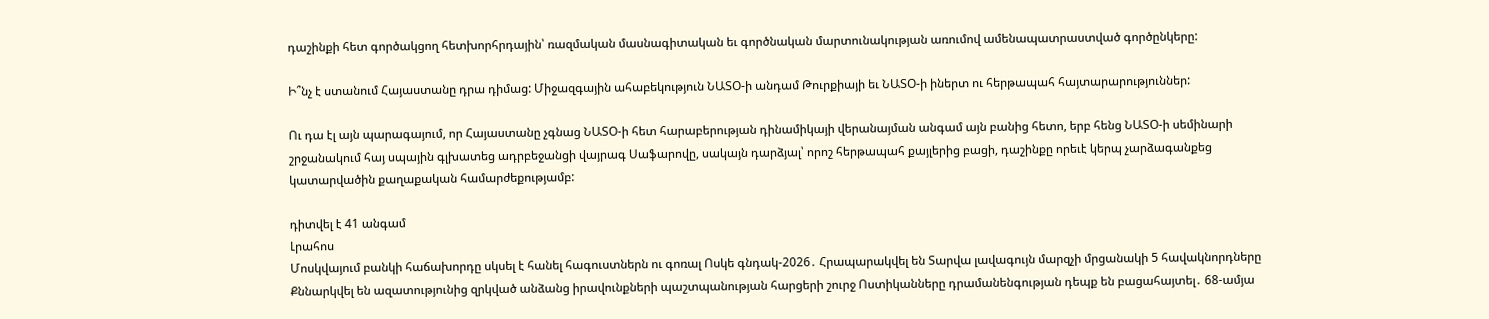դաշինքի հետ գործակցող հետխորհրդային՝ ռազմական մասնագիտական եւ գործնական մարտունակության առումով ամենապատրաստված գործընկերը:

Ի՞նչ է ստանում Հայաստանը դրա դիմաց: Միջազգային ահաբեկություն ՆԱՏՕ-ի անդամ Թուրքիայի եւ ՆԱՏՕ-ի իներտ ու հերթապահ հայտարարություններ:

Ու դա էլ այն պարագայում, որ Հայաստանը չգնաց ՆԱՏՕ-ի հետ հարաբերության դինամիկայի վերանայման անգամ այն բանից հետո, երբ հենց ՆԱՏՕ-ի սեմինարի շրջանակում հայ սպային գլխատեց ադրբեջանցի վայրագ Սաֆարովը, սակայն դարձյալ՝ որոշ հերթապահ քայլերից բացի, դաշինքը որեւէ կերպ չարձագանքեց կատարվածին քաղաքական համարժեքությամբ:

դիտվել է 41 անգամ
Լրահոս
Մոսկվայում բանկի հաճախորդը սկսել է հանել հագուստներն ու գոռալ Ոսկե գնդակ-2026․ Հրապարակվել են Տարվա լավագույն մարզչի մրցանակի 5 հավակնորդները Քննարկվել են ազատությունից զրկված անձանց իրավունքների պաշտպանության հարցերի շուրջ Ոստիկանները դրամանենգության դեպք են բացահայտել․ 68-ամյա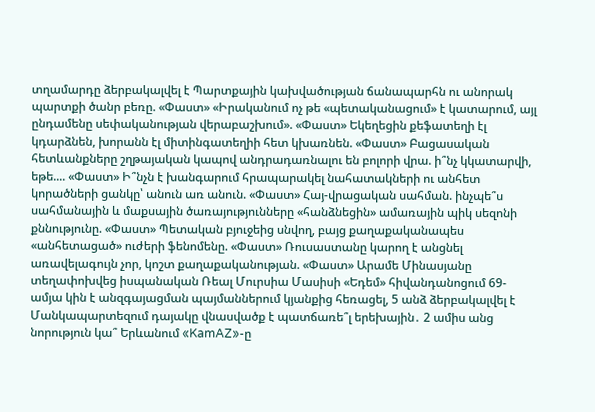տղամարդը ձերբակալվել է Պարտքային կախվածության ճանապարհն ու անորակ պարտքի ծանր բեռը. «Փաստ» «Իրականում ոչ թե «պետականացում» է կատարում, այլ ընդամենը սեփականության վերաբաշխում». «Փաստ» Եկեղեցին քեֆատեղի էլ կդարձնեն, խորանն էլ միտինգատեղիի հետ կխառնեն. «Փաստ» Բացասական հետևանքները շղթայական կապով անդրադառնալու են բոլորի վրա. ի՞նչ կկատարվի, եթե.... «Փաստ» Ի՞նչն է խանգարում հրապարակել նահատակների ու անհետ կորածների ցանկը՝ անուն առ անուն. «Փաստ» Հայ-վրացական սահման. ինչպե՞ս սահմանային և մաքսային ծառայությունները «հանձնեցին» ամառային պիկ սեզոնի քննությունը. «Փաստ» Պետական բյուջեից սնվող, բայց քաղաքականապես «անհետացած» ուժերի ֆենոմենը. «Փաստ» Ռուսաստանը կարող է անցնել առավելագույն չոր, կոշտ քաղաքականության. «Փաստ» Արամե Մինասյանը տեղափոխվեց իսպանական Ռեալ Մուրսիա Մասիսի «Եդեմ» հիվանդանոցում 69-ամյա կին է անզգայացման պայմաններում կյանքից հեռացել, 5 անձ ձերբակալվել է Մանկապարտեզում դայակը վնասվածք է պատճառե՞լ երեխային․ 2 ամիս անց նորություն կա՞ Երևանում «KamAZ»-ը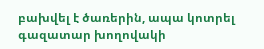բախվել է ծառերին, ապա կոտրել գազատար խողովակի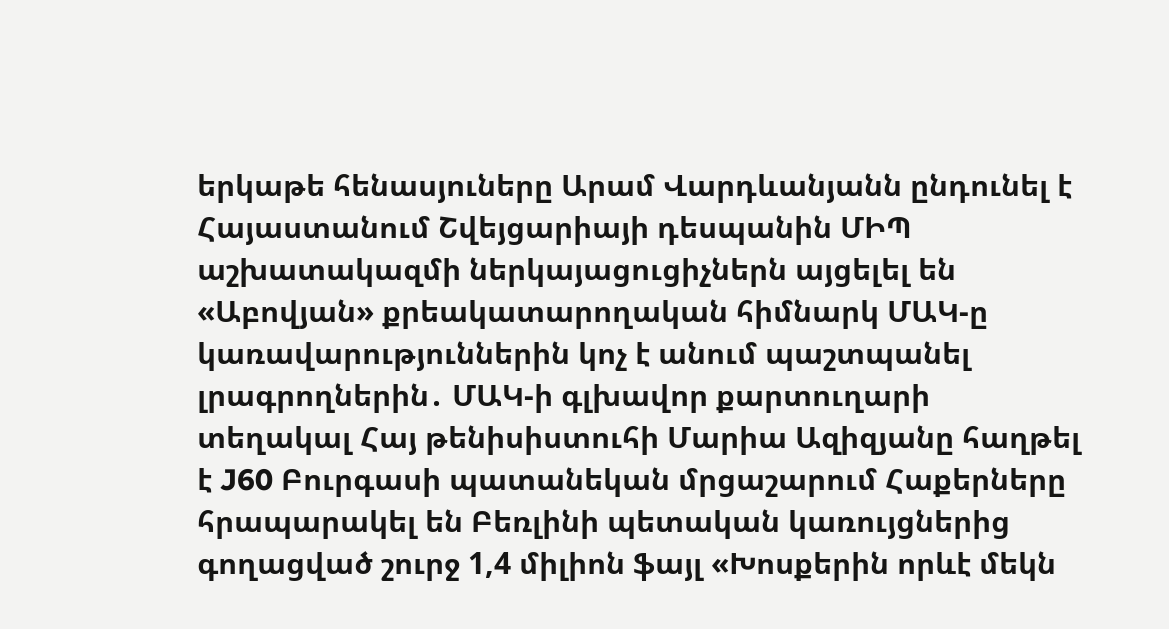երկաթե հենասյուները Արամ Վարդևանյանն ընդունել է Հայաստանում Շվեյցարիայի դեսպանին ՄԻՊ աշխատակազմի ներկայացուցիչներն այցելել են «Աբովյան» քրեակատարողական հիմնարկ ՄԱԿ-ը կառավարություններին կոչ է անում պաշտպանել լրագրողներին․ ՄԱԿ-ի գլխավոր քարտուղարի տեղակալ Հայ թենիսիստուհի Մարիա Ազիզյանը հաղթել է J60 Բուրգասի պատանեկան մրցաշարում Հաքերները հրապարակել են Բեռլինի պետական կառույցներից գողացված շուրջ 1,4 միլիոն ֆայլ «Խոսքերին որևէ մեկն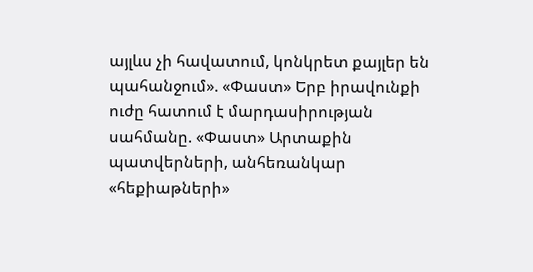այլևս չի հավատում, կոնկրետ քայլեր են պահանջում». «Փաստ» Երբ իրավունքի ուժը հատում է մարդասիրության սահմանը. «Փաստ» Արտաքին պատվերների, անհեռանկար «հեքիաթների»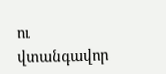ու վտանգավոր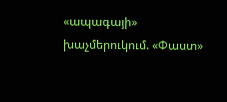«ապագայի» խաչմերուկում. «Փաստ»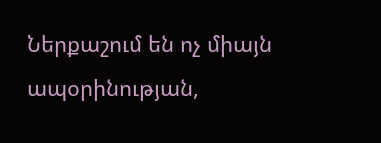Ներքաշում են ոչ միայն ապօրինության,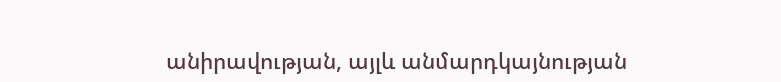անիրավության, այլև անմարդկայնության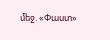մեջ. «Փաստ»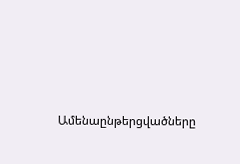Ամենաընթերցվածները